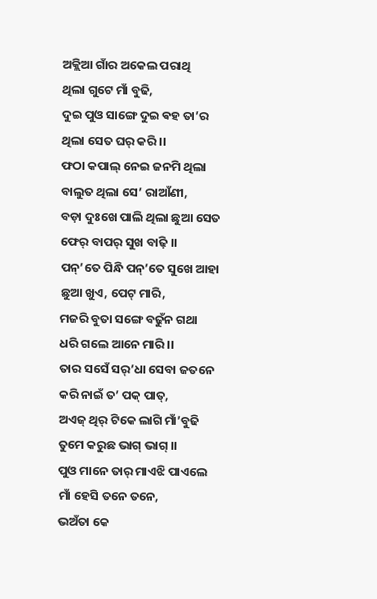ଅକ୍ଲିଆ ଗାଁର ଅକେଲ ପରାଥି
ଥିଲା ଗୁଟେ ମାଁ ବୁଢି,
ଦୁଇ ପୁଓ ସାଙ୍ଗେ ଦୁଇ ଵହ ତା’ର
ଥିଲା ସେତ ଘର୍ କରି ।।
ଫଠା କପାଲ୍ ନେଇ ଜନମି ଥିଲା
ବାଲୁତ ଥିଲା ସେ’ ରାଆଁଣୀ,
ବଡ଼ା ଦୁଃଖେ ପାଲି ଥିଲା ଛୁଆ ସେତ
ଫେର୍ ବାପର୍ ସୁଖ ବାଢ଼ି ।।
ପନ୍’ତେ ପିନ୍ଧି ପନ୍’ତେ ସୁଖେ ଆହା
ଛୁଆ ଖୁଏ, ପେଟ୍ ମାରି,
ମଜରି ବୁତା ସଙ୍ଗେ ବଢୁଁନ ଗଥା
ଧରି ଗଲେ ଆନେ ମାରି ।।
ତାର ସସେଁ ସର୍’ଧା ସେବା ଜତନେ
କରି ନାଇଁ ତ’ ପକ୍ ପାତ୍,
ଅଏଜ୍ ଥିର୍ ଟିକେ ଲାଗି ମାଁ’ବୁଢି
ତୁମେ କରୁଛ ଭାଗ୍ ଭାଗ୍ ।।
ପୁଓ ମାନେ ତାର୍ ମାଏଝି ପାଏଲେ
ମାଁ ହେସି ତନେ ତନେ,
ଭଅଁତା କେ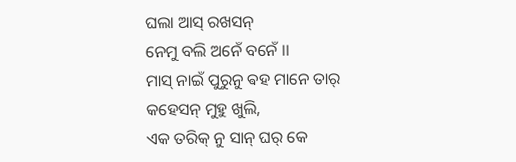ଘଲା ଆସ୍ ରଖସନ୍
ନେମୁ ବଲି ଅନେଁ ବନେଁ ।।
ମାସ୍ ନାଇଁ ପୁରୁନୁ ଵହ ମାନେ ତାର୍
କହେସନ୍ ମୁହୁ ଖୁଲି,
ଏକ ତରିକ୍ ନୁ ସାନ୍ ଘର୍ କେ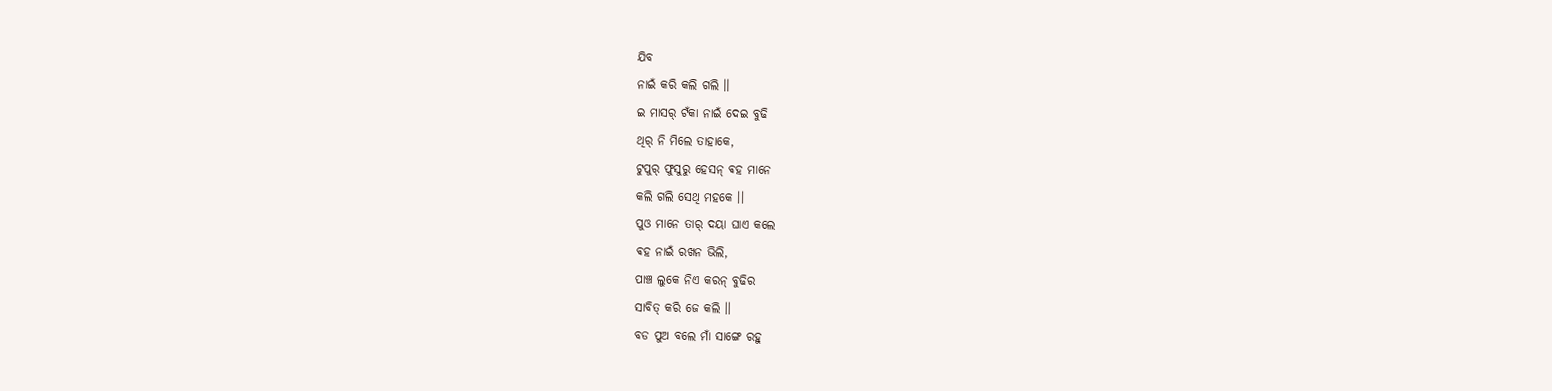ଯିବ
ନାଇଁ କରି କଲି ଗଲି ।।
ଇ ମାସର୍ ଟଁକା ନାଇଁ ଦେଇ ବୁଢି
ଥିର୍ ନି ମିଲେ ତାହାକେ,
ଟୁପୁର୍ ଫୁସୁରୁ ହେସନ୍ ଵହ ମାନେ
କଲି ଗଲି ସେଥି ମହକେ ।।
ପୁଓ ମାନେ ତାର୍ ଦୟା ଘାଏ କଲେ
ଵହ ନାଇଁ ରଖନ ଭିଲି,
ପାଞ୍ଚ ଲୁକେ ନିଏ କରନ୍ ବୁଢିର
ସାବିତ୍ କରି ଜେ କଲି ।।
ବଡ ପୁଅ ବଲେ ମାଁ ସାଙ୍ଗେ ରହୁ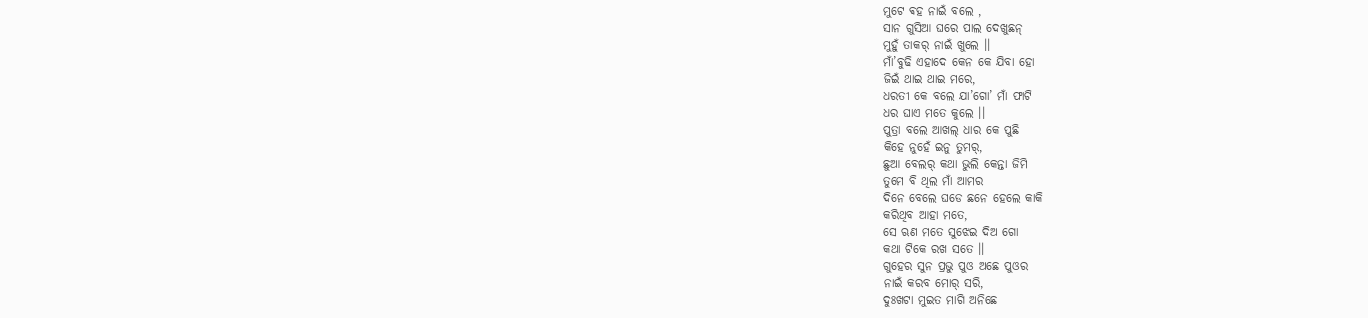ମୁଟେ ଵହ ନାଇଁ ବଲେ ,
ସାନ ଗୁସିଆ ଘରେ ପାଲ ଦେଖୁଛନ୍
ମୁହୁଁ ତାକର୍ ନାଇଁ ଖୁଲେ ।।
ମାଁ’ବୁଢି ଏହାଦେ କେନ କେ ଯିବା ହୋ
ଜିଇଁ ଥାଇ ଥାଇ ମରେ,
ଧରତୀ କେ ବଲେ ଯା’ଗୋ’ ମାଁ ଫାଟି
ଧର ଘାଏ ମତେ କୁଲେ ।।
ପୁତ୍ରା ବଲେ ଆଖଲ୍ ଧାର କେ ପୁଛି
କିହେ ନୁହେଁ ଇନୁ ତୁମର୍,
ଛୁଆ ବେଲର୍ କଥା ଭୁଲି କେନ୍ତା ଜିମି
ତୁମେ ବି ଥିଲ ମାଁ ଆମର
ଦିନେ ବେଲେ ଘଡେ ଛନେ ହେଲେ କାକି
କରିଥିବ ଆହା ମତେ,
ସେ ଋଣ ମତେ ସୁଝେଇ ଦିଅ ଗୋ
କଥା ଟିକେ ରଖ ସତେ ।।
ଗୁହେର ସୁନ ପ୍ରଭୁ ପୁଓ ଅଛେ ପୁଓର
ନାଇଁ କରବ ମୋର୍ ସରି,
ଦୁଃଖଟା ମୁଇତ ମାଗି ଅନିଛେ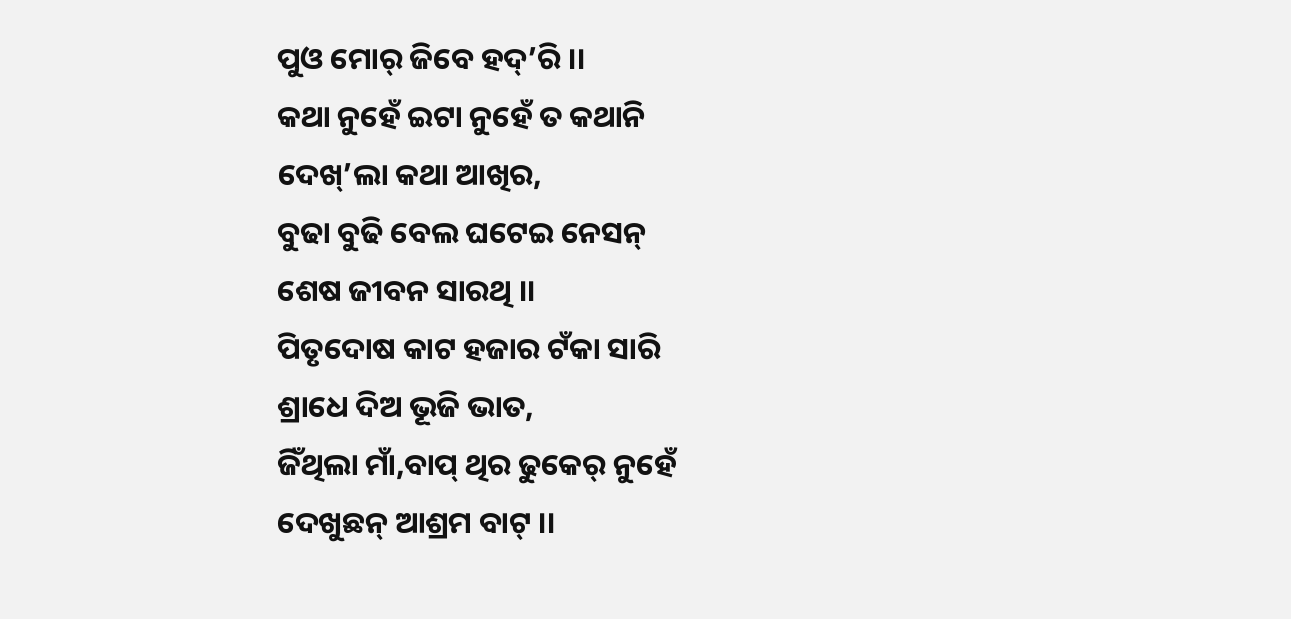ପୁଓ ମୋର୍ ଜିବେ ହଦ୍’ରି ।।
କଥା ନୁହେଁ ଇଟା ନୁହେଁ ତ କଥାନି
ଦେଖ୍’ଲା କଥା ଆଖିର,
ବୁଢା ବୁଢି ବେଲ ଘଟେଇ ନେସନ୍
ଶେଷ ଜୀବନ ସାରଥି ।।
ପିତୃଦୋଷ କାଟ ହଜାର ଟଁକା ସାରି
ଶ୍ରାଧେ ଦିଅ ଭୂଜି ଭାତ,
ଜିଁଥିଲା ମାଁ,ବାପ୍ ଥିର ଢୁକେର୍ ନୁହେଁ
ଦେଖୁଛନ୍ ଆଶ୍ରମ ବାଟ୍ ।।